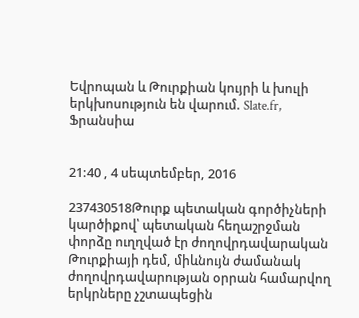Եվրոպան և Թուրքիան կույրի և խուլի երկխոսություն են վարում. Slate.fr, Ֆրանսիա


21:40 , 4 սեպտեմբեր, 2016

237430518Թուրք պետական գործիչների կարծիքով՝ պետական հեղաշրջման փորձը ուղղված էր ժողովրդավարական Թուրքիայի դեմ, միևնույն ժամանակ ժողովրդավարության օրրան համարվող երկրները չշտապեցին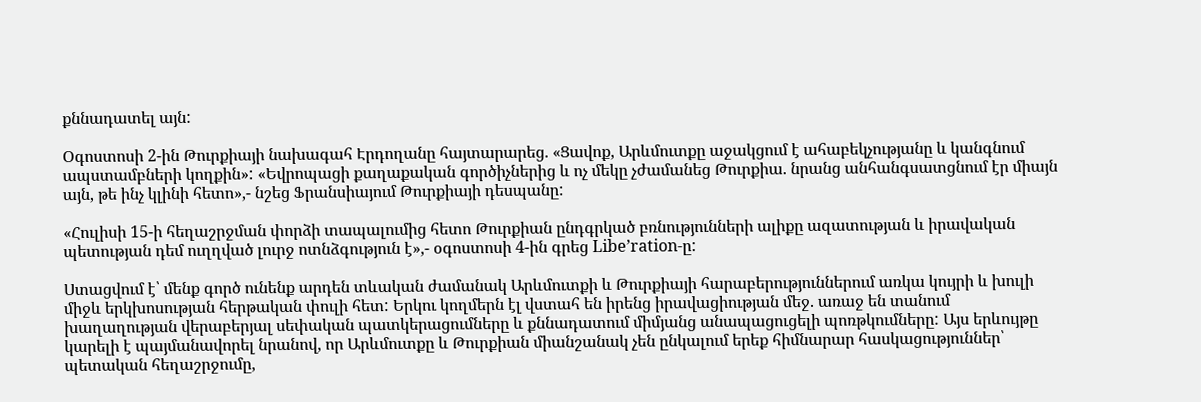քննադատել այն:

Օգոստոսի 2-ին Թուրքիայի նախագահ Էրդողանը հայտարարեց. «Ցավոք, Արևմուտքը աջակցում է ահաբեկչությանը և կանգնում ապստամբների կողքին»: «Եվրոպացի քաղաքական գործիչներից և ոչ մեկը չժամանեց Թուրքիա. նրանց անհանգսատցնում էր միայն այն, թե ինչ կլինի հետո»,- նշեց Ֆրանսիայում Թուրքիայի դեսպանը:

«Հուլիսի 15-ի հեղաշրջման փորձի տապալումից հետո Թուրքիան ընդգրկած բռնությունների ալիքը ազատության և իրավական պետության դեմ ուղղված լուրջ ոտնձգություն է»,- օգոստոսի 4-ին գրեց Libe’ration-ը:

Ստացվում է՝ մենք գործ ունենք արդեն տևական ժամանակ Արևմուտքի և Թուրքիայի հարաբերություններում առկա կույրի և խուլի միջև երկխոսության հերթական փուլի հետ: Երկու կողմերն էլ վստահ են իրենց իրավացիության մեջ. առաջ են տանում խաղաղության վերաբերյալ սեփական պատկերացումները և քննադատում միմյանց անապացուցելի պոռթկումները: Այս երևույթը կարելի է պայմանավորել նրանով, որ Արևմուտքը և Թուրքիան միանշանակ չեն ընկալում երեք հիմնարար հասկացություններ՝ պետական հեղաշրջումը,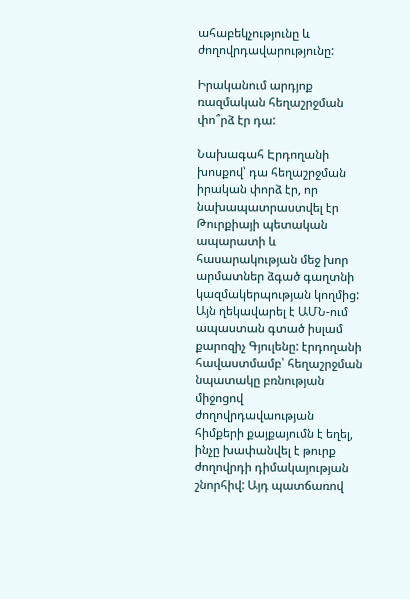ահաբեկչությունը և ժողովրդավարությունը:

Իրականում արդյոք ռազմական հեղաշրջման փո՞րձ էր դա:

Նախագահ Էրդողանի խոսքով՝ դա հեղաշրջման իրական փորձ էր, որ նախապատրաստվել էր Թուրքիայի պետական ապարատի և հասարակության մեջ խոր արմատներ ձգած գաղտնի կազմակերպության կողմից: Այն ղեկավարել է ԱՄՆ-ում ապաստան գտած իսլամ քարոզիչ Գյուլենը: էրդողանի հավաստմամբ՝ հեղաշրջման նպատակը բռնության միջոցով ժողովրդավաության հիմքերի քայքայումն է եղել, ինչը խափանվել է թուրք ժողովրդի դիմակայության շնորհիվ: Այդ պատճառով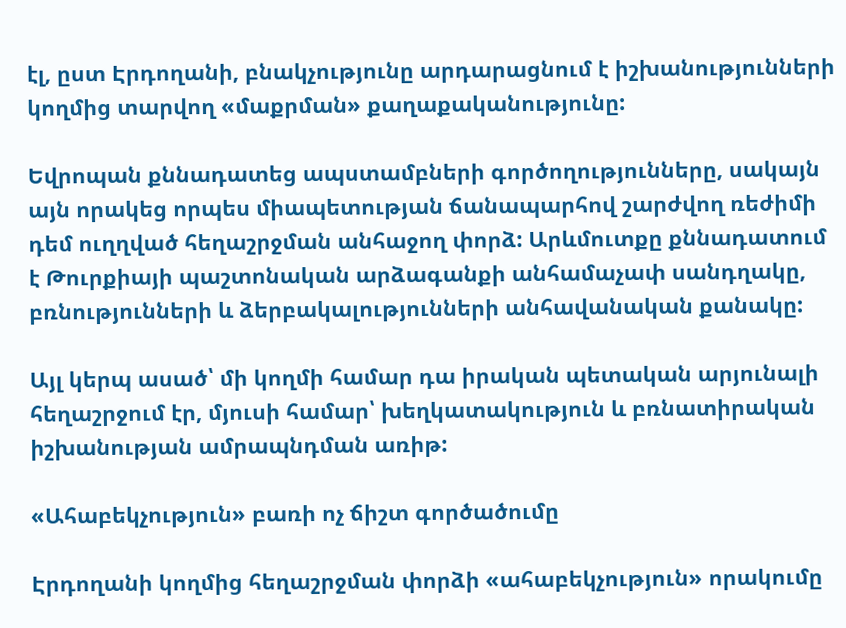էլ, ըստ Էրդողանի, բնակչությունը արդարացնում է իշխանությունների կողմից տարվող «մաքրման» քաղաքականությունը:

Եվրոպան քննադատեց ապստամբների գործողությունները, սակայն այն որակեց որպես միապետության ճանապարհով շարժվող ռեժիմի դեմ ուղղված հեղաշրջման անհաջող փորձ: Արևմուտքը քննադատում է Թուրքիայի պաշտոնական արձագանքի անհամաչափ սանդղակը, բռնությունների և ձերբակալությունների անհավանական քանակը:

Այլ կերպ ասած՝ մի կողմի համար դա իրական պետական արյունալի հեղաշրջում էր, մյուսի համար՝ խեղկատակություն և բռնատիրական իշխանության ամրապնդման առիթ:

«Ահաբեկչություն» բառի ոչ ճիշտ գործածումը

Էրդողանի կողմից հեղաշրջման փորձի «ահաբեկչություն» որակումը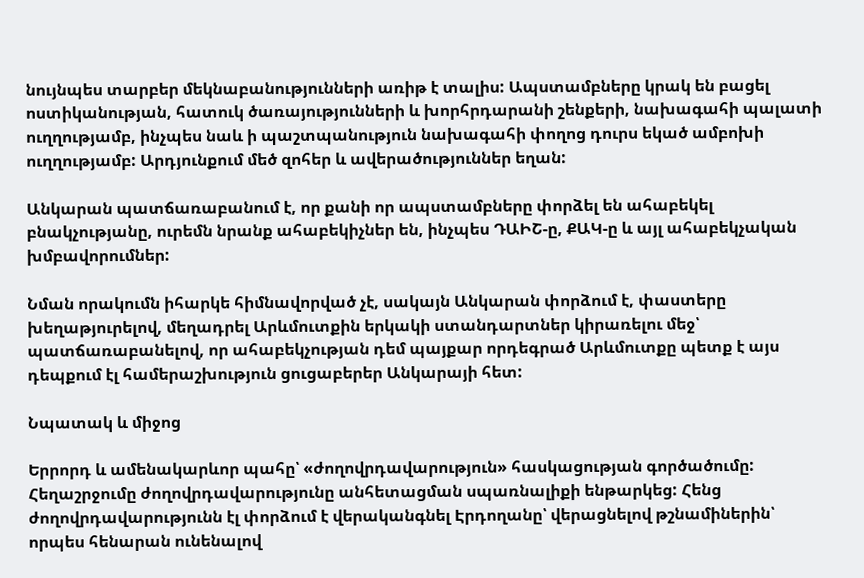նույնպես տարբեր մեկնաբանությունների առիթ է տալիս: Ապստամբները կրակ են բացել ոստիկանության, հատուկ ծառայությունների և խորհրդարանի շենքերի, նախագահի պալատի ուղղությամբ, ինչպես նաև ի պաշտպանություն նախագահի փողոց դուրս եկած ամբոխի ուղղությամբ: Արդյունքում մեծ զոհեր և ավերածություններ եղան:

Անկարան պատճառաբանում է, որ քանի որ ապստամբները փորձել են ահաբեկել բնակչությանը, ուրեմն նրանք ահաբեկիչներ են, ինչպես ԴԱԻՇ-ը, ՔԱԿ-ը և այլ ահաբեկչական խմբավորումներ:

Նման որակումն իհարկե հիմնավորված չէ, սակայն Անկարան փորձում է, փաստերը խեղաթյուրելով, մեղադրել Արևմուտքին երկակի ստանդարտներ կիրառելու մեջ՝ պատճառաբանելով, որ ահաբեկչության դեմ պայքար որդեգրած Արևմուտքը պետք է այս դեպքում էլ համերաշխություն ցուցաբերեր Անկարայի հետ:

Նպատակ և միջոց

Երրորդ և ամենակարևոր պահը՝ «ժողովրդավարություն» հասկացության գործածումը: Հեղաշրջումը ժողովրդավարությունը անհետացման սպառնալիքի ենթարկեց: Հենց ժողովրդավարությունն էլ փորձում է վերականգնել Էրդողանը՝ վերացնելով թշնամիներին՝ որպես հենարան ունենալով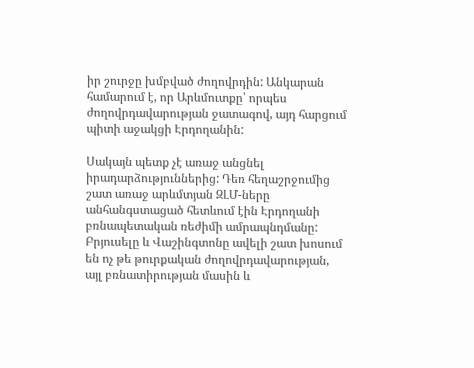իր շուրջը խմբված ժողովրդին: Անկարան համարում է, որ Արևմուտքը՝ որպես ժողովրդավարության ջատագով, այդ հարցում պիտի աջակցի Էրդողանին:

Սակայն պետք չէ առաջ անցնել իրադարձություններից: Դեռ հեղաշրջումից շատ առաջ արևմտյան ԶԼՄ-ները անհանգստացած հետևում էին Էրդողանի բռնապետական ռեժիմի ամրապնդմանը: Բրյուսելը և Վաշինգտոնը ավելի շատ խոսում են ոչ թե թուրքական ժողովրդավարության, այլ բռնատիրության մասին և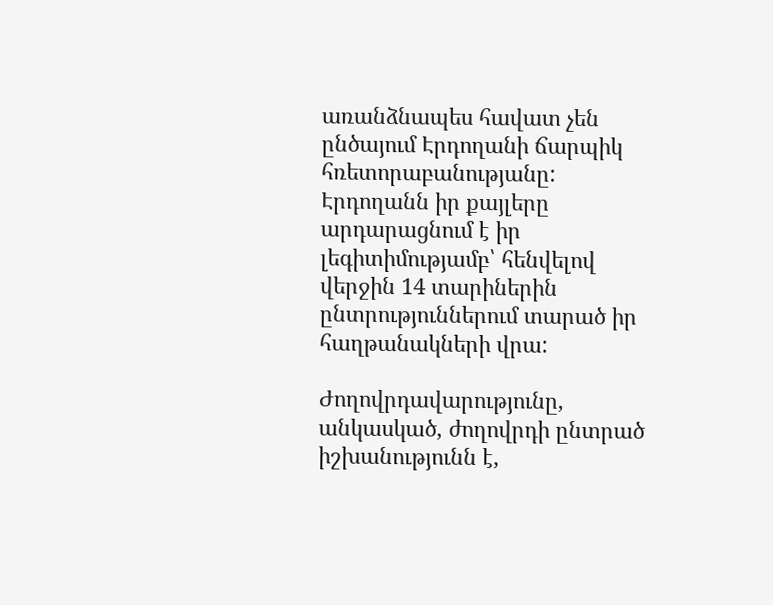առանձնապես հավատ չեն ընծայում Էրդողանի ճարպիկ հռետորաբանությանը: Էրդողանն իր քայլերը արդարացնում է իր լեգիտիմությամբ՝ հենվելով վերջին 14 տարիներին ընտրություններում տարած իր հաղթանակների վրա:

Ժողովրդավարությունը, անկասկած, ժողովրդի ընտրած իշխանությունն է,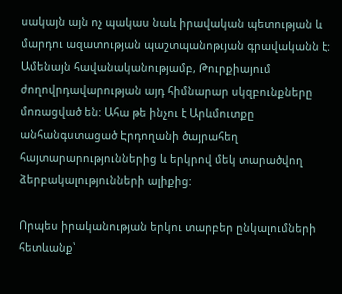սակայն այն ոչ պակաս նաև իրավական պետության և մարդու ազատության պաշտպանոթւյան գրավականն է: Ամենայն հավանականությամբ, Թուրքիայում ժողովրդավարության այդ հիմնարար սկզբունքները մոռացված են: Ահա թե ինչու է Արևմուտքը անհանգստացած Էրդողանի ծայրահեղ հայտարարություններից և երկրով մեկ տարածվող ձերբակալությունների ալիքից:

Որպես իրականության երկու տարբեր ընկալումների հետևանք՝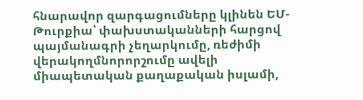հնարավոր զարգացումները կլինեն ԵՄ-Թուրքիա՝ փախստականների հարցով պայմանագրի չեղարկումը, ռեժիմի վերակողմնորորշումը ավելի միապետական քաղաքական իսլամի,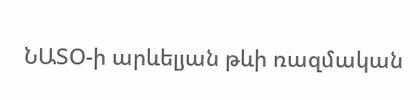ՆԱՏՕ-ի արևելյան թևի ռազմական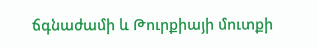ճգնաժամի և Թուրքիայի մուտքի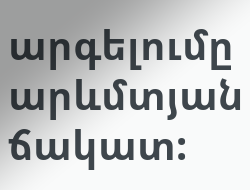արգելումը արևմտյան ճակատ: